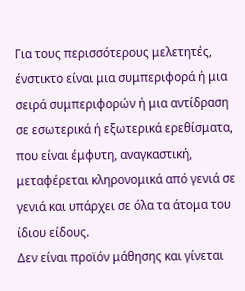Για τους περισσότερους μελετητές,
ένστικτο είναι μια συμπεριφορά ή μια σειρά συμπεριφορών ή μια αντίδραση σε εσωτερικά ή εξωτερικά ερεθίσματα, που είναι έμφυτη, αναγκαστική, μεταφέρεται κληρονομικά από γενιά σε γενιά και υπάρχει σε όλα τα άτομα του ίδιου είδους.
Δεν είναι προϊόν μάθησης και γίνεται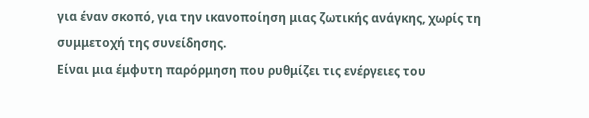για έναν σκοπό, για την ικανοποίηση μιας ζωτικής ανάγκης, χωρίς τη συμμετοχή της συνείδησης.
Είναι μια έμφυτη παρόρμηση που ρυθμίζει τις ενέργειες του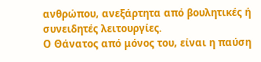ανθρώπου, ανεξάρτητα από βουλητικές ή συνειδητές λειτουργίες.
Ο Θάνατος από μόνος του, είναι η παύση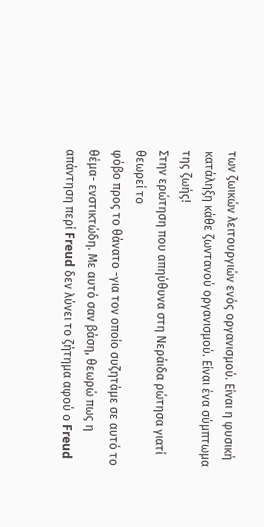των ζωικών λειτουργιών ενός οργανισμού. Είναι η φυσική κατάληξη κάθε ζωντανού οργανισμού. Είναι ένα σύμπτωμα της ζωής!
Στην ερώτηση που απηύθυνα στη Νεράιδα ρώτησα γιατί θεωρεί το
φόβο προς το θάνατο -για τον οποίο συζητάμε σε αυτό το θέμα- ενστικτώδη. Με αυτό σαν βάση, θεωρώ πως η απάντηση περί Freud δεν λύνει το ζήτημα αφού ο Freud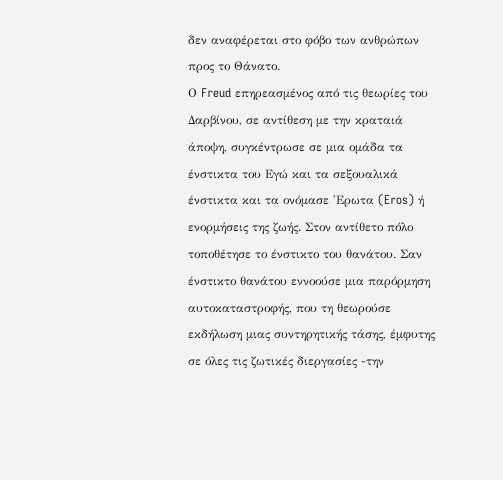δεν αναφέρεται στο φόβο των ανθρώπων προς το Θάνατο.
Ο Freud επηρεασμένος από τις θεωρίες του Δαρβίνου, σε αντίθεση με την κραταιά άποψη, συγκέντρωσε σε μια ομάδα τα ένστικτα του Εγώ και τα σεξουαλικά ένστικτα και τα ονόμασε 'Ερωτα (Eros) ή ενορμήσεις της ζωής. Στον αντίθετο πόλο τοποθέτησε το ένστικτο του θανάτου. Σαν ένστικτο θανάτου εννοούσε μια παρόρμηση
αυτοκαταστροφής, που τη θεωρούσε εκδήλωση μιας συντηρητικής τάσης, έμφυτης σε όλες τις ζωτικές διεργασίες -την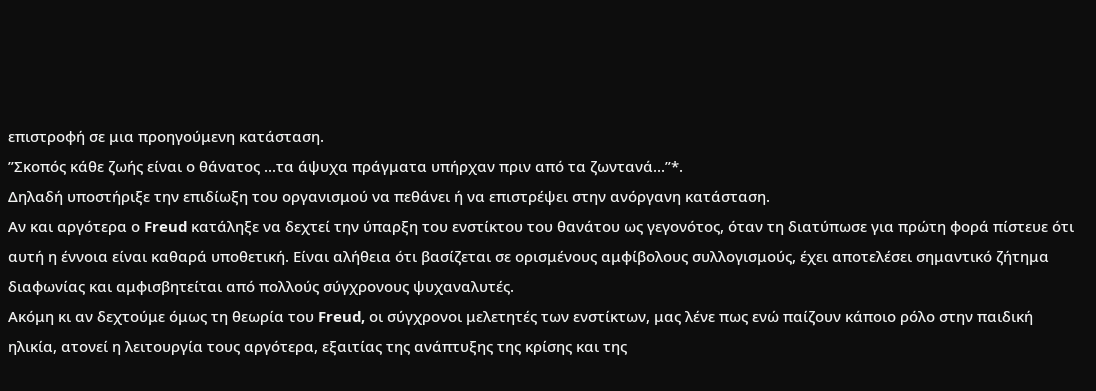επιστροφή σε μια προηγούμενη κατάσταση.
”Σκοπός κάθε ζωής είναι ο θάνατος ...τα άψυχα πράγματα υπήρχαν πριν από τα ζωντανά...”*.
Δηλαδή υποστήριξε την επιδίωξη του οργανισμού να πεθάνει ή να επιστρέψει στην ανόργανη κατάσταση.
Αν και αργότερα ο Freud κατάληξε να δεχτεί την ύπαρξη του ενστίκτου του θανάτου ως γεγονότος, όταν τη διατύπωσε για πρώτη φορά πίστευε ότι αυτή η έννοια είναι καθαρά υποθετική. Είναι αλήθεια ότι βασίζεται σε ορισμένους αμφίβολους συλλογισμούς, έχει αποτελέσει σημαντικό ζήτημα διαφωνίας και αμφισβητείται από πολλούς σύγχρονους ψυχαναλυτές.
Ακόμη κι αν δεχτούμε όμως τη θεωρία του Freud, οι σύγχρονοι μελετητές των ενστίκτων, μας λένε πως ενώ παίζουν κάποιο ρόλο στην παιδική ηλικία, ατονεί η λειτουργία τους αργότερα, εξαιτίας της ανάπτυξης της κρίσης και της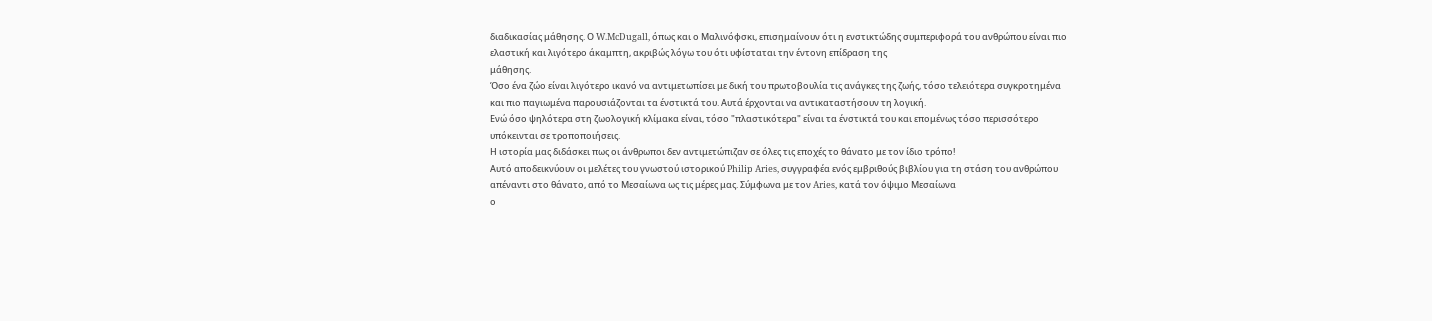διαδικασίας μάθησης. Ο W.McDugall, όπως και ο Μαλινόφσκι, επισημαίνουν ότι η ενστικτώδης συμπεριφορά του ανθρώπου είναι πιο ελαστική και λιγότερο άκαμπτη, ακριβώς λόγω του ότι υφίσταται την έντονη επίδραση της
μάθησης.
Όσο ένα ζώο είναι λιγότερο ικανό να αντιμετωπίσει με δική του πρωτοβουλία τις ανάγκες της ζωής, τόσο τελειότερα συγκροτημένα και πιο παγιωμένα παρουσιάζονται τα ένστικτά του. Αυτά έρχονται να αντικαταστήσουν τη λογική.
Ενώ όσο ψηλότερα στη ζωολογική κλίμακα είναι, τόσο "πλαστικότερα" είναι τα ένστικτά του και επομένως τόσο περισσότερο υπόκεινται σε τροποποιήσεις.
Η ιστορία μας διδάσκει πως οι άνθρωποι δεν αντιμετώπιζαν σε όλες τις εποχές το θάνατο με τον ίδιο τρόπο!
Αυτό αποδεικνύουν οι μελέτες του γνωστού ιστορικού Philip Aries, συγγραφέα ενός εμβριθούς βιβλίου για τη στάση του ανθρώπου απέναντι στο θάνατο, από το Μεσαίωνα ως τις μέρες μας. Σύμφωνα με τον Aries, κατά τον όψιμο Μεσαίωνα
ο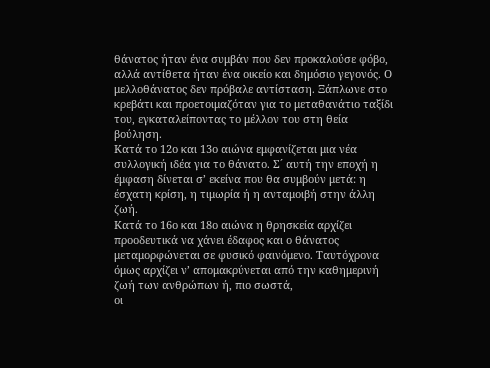θάνατος ήταν ένα συμβάν που δεν προκαλούσε φόβο, αλλά αντίθετα ήταν ένα οικείο και δημόσιο γεγονός. Ο μελλοθάνατος δεν πρόβαλε αντίσταση. Ξάπλωνε στο κρεβάτι και προετοιμαζόταν για το μεταθανάτιο ταξίδι του, εγκαταλείποντας το μέλλον του στη θεία βούληση.
Κατά το 12ο και 13ο αιώνα εμφανίζεται μια νέα συλλογική ιδέα για το θάνατο. Σ´ αυτή την εποχή η έμφαση δίνεται σʼ εκείνα που θα συμβούν μετά: η έσχατη κρίση, η τιμωρία ή η ανταμοιβή στην άλλη ζωή.
Κατά το 16ο και 18ο αιώνα η θρησκεία αρχίζει προοδευτικά να χάνει έδαφος και ο θάνατος μεταμορφώνεται σε φυσικό φαινόμενο. Ταυτόχρονα όμως αρχίζει νʼ απομακρύνεται από την καθημερινή ζωή των ανθρώπων ή, πιο σωστά,
οι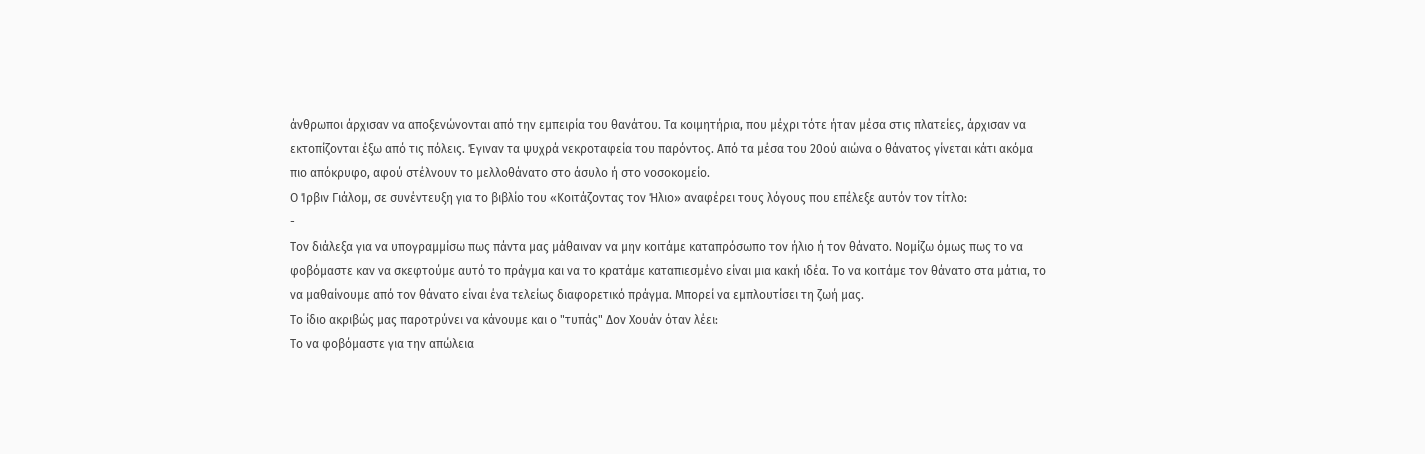άνθρωποι άρχισαν να αποξενώνονται από την εμπειρία του θανάτου. Τα κοιμητήρια, που μέχρι τότε ήταν μέσα στις πλατείες, άρχισαν να εκτοπίζονται έξω από τις πόλεις. Έγιναν τα ψυχρά νεκροταφεία του παρόντος. Από τα μέσα του 20ού αιώνα ο θάνατος γίνεται κάτι ακόμα πιο απόκρυφο, αφού στέλνουν το μελλοθάνατο στο άσυλο ή στο νοσοκομείο.
Ο Ίρβιν Γιάλομ, σε συνέντευξη για το βιβλίο του «Κοιτάζοντας τον Ήλιο» αναφέρει τους λόγους που επέλεξε αυτόν τον τίτλο:
-
Τον διάλεξα για να υπογραμμίσω πως πάντα μας μάθαιναν να μην κοιτάμε καταπρόσωπο τον ήλιο ή τον θάνατο. Νομίζω όμως πως το να φοβόμαστε καν να σκεφτούμε αυτό το πράγμα και να το κρατάμε καταπιεσμένο είναι μια κακή ιδέα. Το να κοιτάμε τον θάνατο στα μάτια, το να μαθαίνουμε από τον θάνατο είναι ένα τελείως διαφορετικό πράγμα. Μπορεί να εμπλουτίσει τη ζωή μας.
Το ίδιο ακριβώς μας παροτρύνει να κάνουμε και ο "τυπάς" Δον Χουάν όταν λέει:
Το να φοβόμαστε για την απώλεια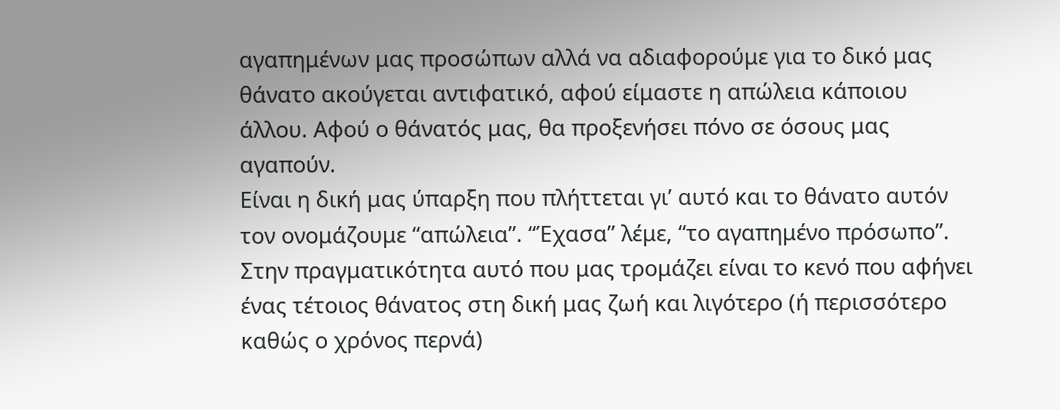αγαπημένων μας προσώπων αλλά να αδιαφορούμε για το δικό μας θάνατο ακούγεται αντιφατικό, αφού είμαστε η απώλεια κάποιου άλλου. Αφού ο θάνατός μας, θα προξενήσει πόνο σε όσους μας αγαπούν.
Είναι η δική μας ύπαρξη που πλήττεται γιʼ αυτό και το θάνατο αυτόν τον ονομάζουμε “απώλεια”. “Έχασα” λέμε, “το αγαπημένο πρόσωπο”. Στην πραγματικότητα αυτό που μας τρομάζει είναι το κενό που αφήνει ένας τέτοιος θάνατος στη δική μας ζωή και λιγότερο (ή περισσότερο καθώς ο χρόνος περνά)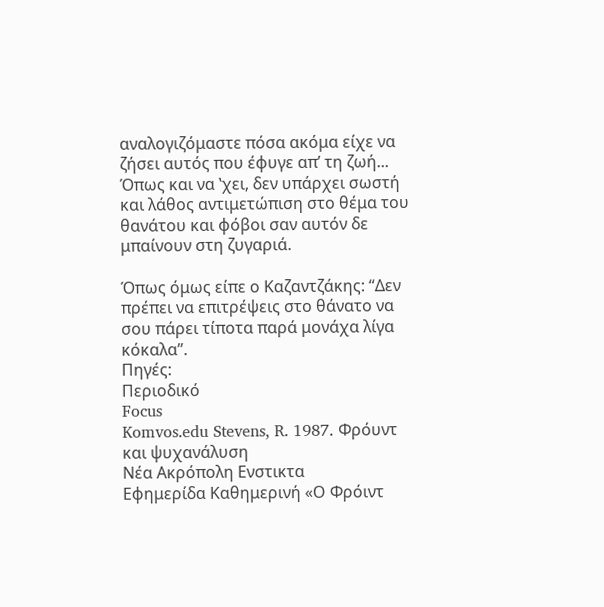αναλογιζόμαστε πόσα ακόμα είχε να ζήσει αυτός που έφυγε απʼ τη ζωή...
Όπως και να ʽχει, δεν υπάρχει σωστή και λάθος αντιμετώπιση στο θέμα του θανάτου και φόβοι σαν αυτόν δε μπαίνουν στη ζυγαριά.

Όπως όμως είπε ο Καζαντζάκης: “Δεν πρέπει να επιτρέψεις στο θάνατο να σου πάρει τίποτα παρά μονάχα λίγα κόκαλα”.
Πηγές:
Περιοδικό
Focus
Komvos.edu Stevens, R. 1987. Φρόυντ και ψυχανάλυση
Νέα Ακρόπολη Ενστικτα
Εφημερίδα Καθημερινή «Ο Φρόιντ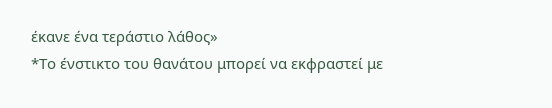έκανε ένα τεράστιο λάθος»
*Το ένστικτο του θανάτου μπορεί να εκφραστεί με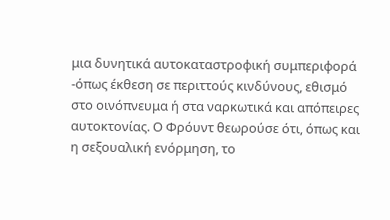μια δυνητικά αυτοκαταστροφική συμπεριφορά -όπως έκθεση σε περιττούς κινδύνους, εθισμό στο οινόπνευμα ή στα ναρκωτικά και απόπειρες αυτοκτονίας. Ο Φρόυντ θεωρούσε ότι, όπως και η σεξουαλική ενόρμηση, το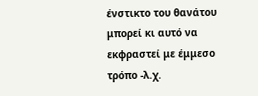ένστικτο του θανάτου μπορεί κι αυτό να εκφραστεί με έμμεσο τρόπο -λ.χ.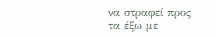να στραφεί προς τα έξω με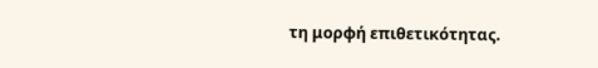τη μορφή επιθετικότητας.